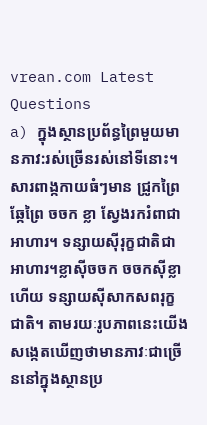vrean.com Latest Questions
a) ក្នុងស្ថានប្រព័ន្ធព្រៃមួយមានភាវ:រស់ច្រើនរស់នៅទីនោះ។សារពាង្កកាយធំៗមាន ជ្រូកព្រៃ ឆ្កែព្រៃ ចចក ខ្លា ស្វែងរករំពាជាអាហារ។ ទន្សាយស៊ីរុក្ខជាតិជាអាហារ។ខ្លាស៊ីចចក ចចកស៊ីខ្លា ហើយ ទន្សាយស៊ីសាកសពរុក្ខជាតិ។ តាមរយៈរូបភាពនេះយើងសង្កេតឃើញថាមានភាវៈជាច្រើននៅក្នុងស្ថានប្រ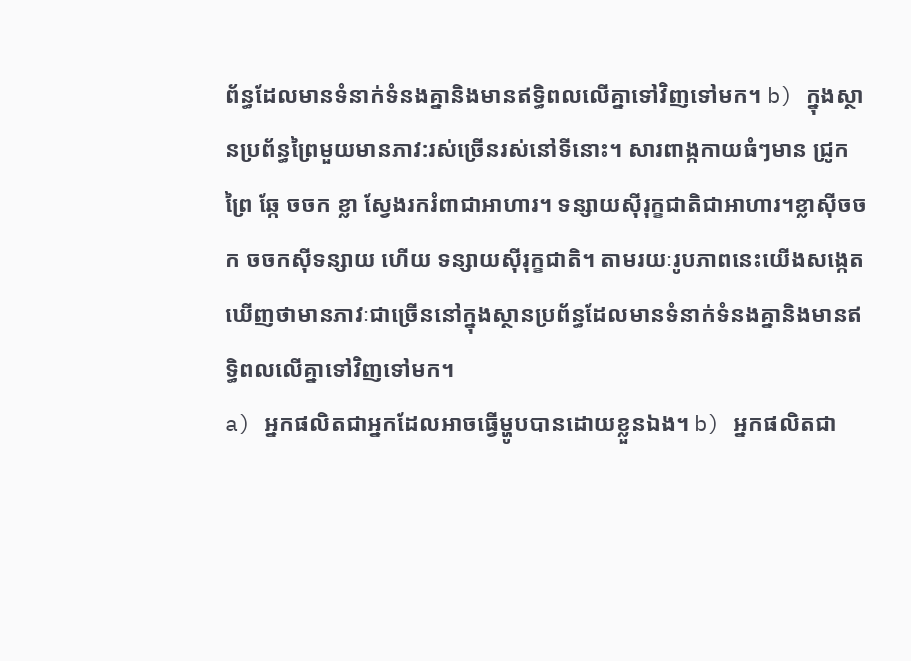ព័ន្ធដែលមានទំនាក់ទំនងគ្នានិងមានឥទ្ធិពលលើគ្នាទៅវិញទៅមក។ b) ក្នុងស្ថានប្រព័ន្ធព្រៃមួយមានភាវ:រស់ច្រើនរស់នៅទីនោះ។ សារពាង្កកាយធំៗមាន ជ្រូកព្រៃ ឆ្កែ ចចក ខ្លា ស្វែងរករំពាជាអាហារ។ ទន្សាយស៊ីរុក្ខជាតិជាអាហារ។ខ្លាស៊ីចចក ចចកស៊ីទន្សាយ ហើយ ទន្សាយស៊ីរុក្ខជាតិ។ តាមរយៈរូបភាពនេះយើងសង្កេតឃើញថាមានភាវៈជាច្រើននៅក្នុងស្ថានប្រព័ន្ធដែលមានទំនាក់ទំនងគ្នានិងមានឥទ្ធិពលលើគ្នាទៅវិញទៅមក។
a) អ្នកផលិតជាអ្នកដែលអាចធ្វើម្ហូបបានដោយខ្លួនឯង។ b) អ្នកផលិតជា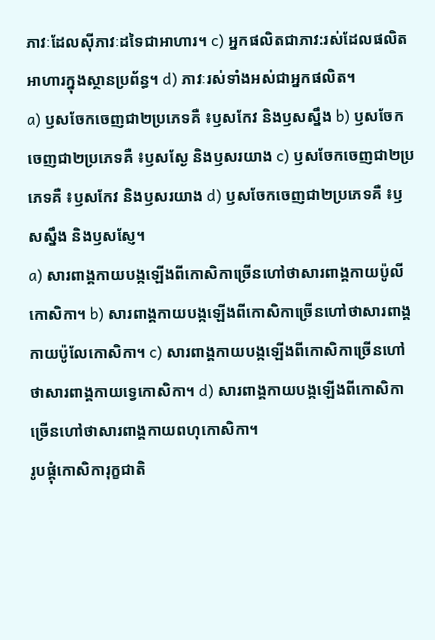ភាវៈដែលស៊ីភាវៈដទៃជាអាហារ។ c) អ្នកផលិតជាភាវ:រស់ដែលផលិតអាហារក្នុងស្ថានប្រព័ន្ធ។ d) ភាវៈរស់ទាំងអស់ជាអ្នកផលិត។
a) ឫសចែកចេញជា២ប្រភេទគឺ ៖ឫសកែវ និងឫសស្នឹង b) ឫសចែកចេញជា២ប្រភេទគឺ ៖ឫសស្ងែ និងឫសរយាង c) ឫសចែកចេញជា២ប្រភេទគឺ ៖ឫសកែវ និងឫសរយាង d) ឫសចែកចេញជា២ប្រភេទគឺ ៖ឫសស្នឹង និងឫសស្ញែ។
a) សារពាង្គកាយបង្កឡើងពីកោសិកាច្រើនហៅថាសារពាង្គកាយប៉ូលីកោសិកា។ b) សារពាង្គកាយបង្កឡើងពីកោសិកាច្រើនហៅថាសារពាង្គកាយប៉ូលែកោសិកា។ c) សារពាង្គកាយបង្កឡើងពីកោសិកាច្រើនហៅថាសារពាង្គកាយទ្វេកោសិកា។ d) សារពាង្គកាយបង្កឡើងពីកោសិកាច្រើនហៅថាសារពាង្គកាយពហុកោសិកា។
រូបផ្គុំកោសិការុក្ខជាតិ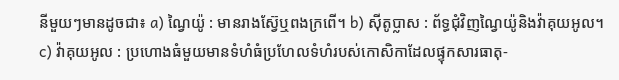នីមួយៗមានដូចជា៖ a) ណ្វៃយ៉ូ : មានរាងស្វ៊ែឬពងក្រពើ។ b) ស៊ីតូប្លាស : ព័ទ្ធជុំវិញណ្វៃយ៉ូនិងវ៉ាគុយអូល។ c) វ៉ាគុយអូល : ប្រហោងធំមួយមានទំហំធំប្រហែលទំហំរបស់កោសិកាដែលផ្ទុកសារធាតុ-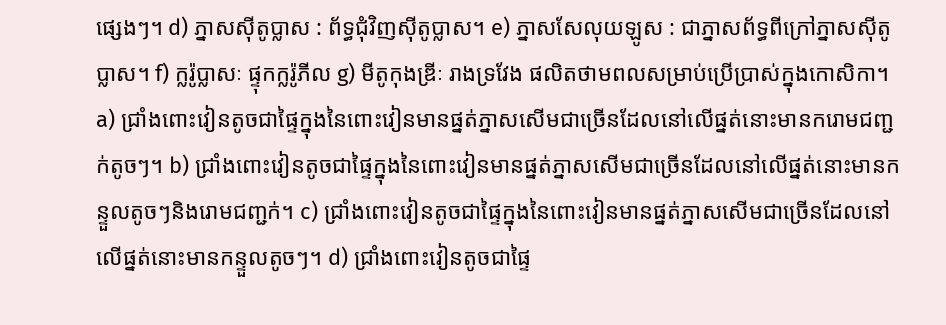ផ្សេងៗ។ d) ភ្នាសស៊ីតូប្លាស : ព័ទ្ធជុំវិញស៊ីតូប្លាស។ e) ភ្នាសសែលុយឡូស : ជាភ្នាសព័ទ្ធពីក្រៅភ្នាសស៊ីតូប្លាស។ f) ក្លរ៉ូប្លាសៈ ផ្ទុកក្លរ៉ូភីល g) មីតូកុងឌ្រីៈ រាងទ្រវែង ផលិតថាមពលសម្រាប់ប្រើប្រាស់ក្នុងកោសិកា។
a) ជ្រាំងពោះវៀនតូចជាផ្ទៃក្នុងនៃពោះវៀនមានផ្នត់ភ្នាសសើមជាច្រើនដែលនៅលើផ្នត់នោះមានករោមជញ្ជក់តូចៗ។ b) ជ្រាំងពោះវៀនតូចជាផ្ទៃក្នុងនៃពោះវៀនមានផ្នត់ភ្នាសសើមជាច្រើនដែលនៅលើផ្នត់នោះមានកន្ទួលតូចៗនិងរោមជញ្ជក់។ c) ជ្រាំងពោះវៀនតូចជាផ្ទៃក្នុងនៃពោះវៀនមានផ្នត់ភ្នាសសើមជាច្រើនដែលនៅលើផ្នត់នោះមានកន្ទួលតូចៗ។ d) ជ្រាំងពោះវៀនតូចជាផ្ទៃ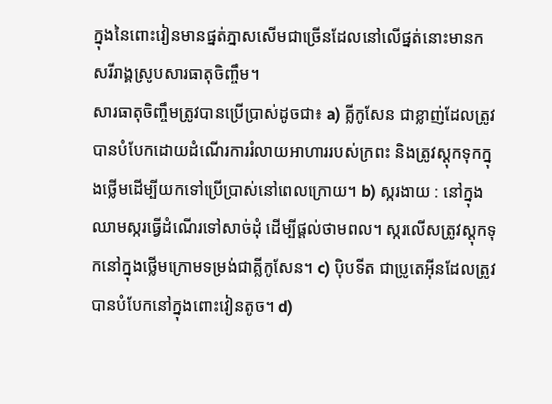ក្នុងនៃពោះវៀនមានផ្នត់ភ្នាសសើមជាច្រើនដែលនៅលើផ្នត់នោះមានកសរីរាង្គស្រូបសារធាតុចិញ្ចឹម។
សារធាតុចិញ្ចឹមត្រូវបានប្រើប្រាស់ដូចជា៖ a) គ្លីកូសែន ជាខ្លាញ់ដែលត្រូវបានបំបែកដោយដំណើរការរំលាយអាហាររបស់ក្រពះ និងត្រូវស្តុកទុកក្នុងថ្លើមដើម្បីយកទៅប្រើប្រាស់នៅពេលក្រោយ។ b) ស្ករងាយ : នៅក្នុងឈាមស្ករធ្វើដំណើរទៅសាច់ដុំ ដើម្បីផ្ដល់ថាមពល។ ស្ករលើសត្រូវស្តុកទុកនៅក្នុងថ្លើមក្រោមទម្រង់ជាគ្លីកូសែន។ c) ប៉ិបទីត ជាប្រូតេអ៊ីនដែលត្រូវបានបំបែកនៅក្នុងពោះវៀនតូច។ d)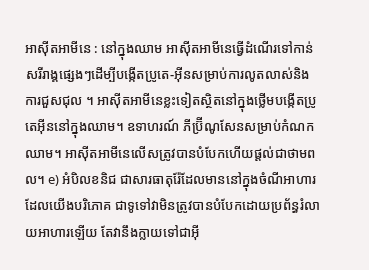អាស៊ីតអាមីនេ : នៅក្នុងឈាម អាស៊ីតអាមីនេធ្វើដំណើរទៅកាន់សរីរាង្គផ្សេងៗដើម្បីបង្កើតប្រូតេ-អ៊ីនសម្រាប់ការលូតលាស់និងការជួសជុល ។ អាស៊ីតអាមីនេខ្លះទៀតស្ថិតនៅក្នុងថ្លើមបង្កើតប្រូតេអ៊ីននៅក្នុងឈាម។ ឧទាហរណ៍ ភីប្រ៊ីណូសែនសម្រាប់កំណកឈាម។ អាស៊ីតអាមីនេលើសត្រូវបានបំបែកហើយផ្ដល់ជាថាមពល។ e) អំបិលខនិជ ជាសារធាតុរ៉ែដែលមាននៅក្នុងចំណីអាហារដែលយើងបរិភោគ ជាទូទៅវាមិនត្រូវបានបំបែកដោយប្រព័ន្ធរំលាយអាហារឡើយ តែវានឹងក្លាយទៅជាអ៊ី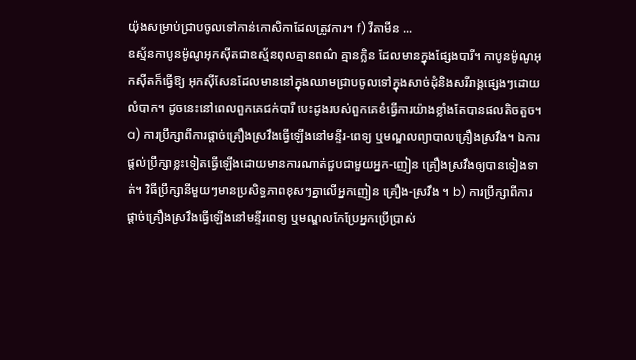យ៉ុងសម្រាប់ជ្រាបចូលទៅកាន់កោសិកាដែលត្រូវការ។ f) វីតាមីន ...
ឧស្ម័នកាបូនម៉ូណូអុកស៊ីតជាឧស្ម័នពុលគ្មានពណ៌ គ្មានក្លិន ដែលមានក្នុងផ្សែងបារី។ កាបូនម៉ូណូអុកស៊ីតក៏ធ្វើឱ្យ អុកស៊ីសែនដែលមាននៅក្នុងឈាមជ្រាបចូលទៅក្នុងសាច់ដុំនិងសរីរាង្គផ្សេងៗដោយលំបាក។ ដូចនេះនៅពេលពួកគេជក់បារី បេះដូងរបស់ពួកគេខំធ្វើការយ៉ាងខ្លាំងតែបានផលតិចតួច។
a) ការប្រឹក្សាពីការផ្ដាច់គ្រឿងស្រវឹងធ្វើឡើងនៅមន្ទីរ-ពេទ្យ ឬមណ្ឌលព្យាបាលគ្រឿងស្រវឹង។ ឯការផ្ដល់ប្រឹក្សាខ្លះទៀតធ្វើឡើងដោយមានការណាត់ជួបជាមួយអ្នក-ញៀន គ្រឿងស្រវឹងឲ្យបានទៀងទាត់។ វិធីប្រឹក្សានីមួយៗមានប្រសិទ្ធភាពខុសៗគ្នាលើអ្នកញៀន គ្រឿង-ស្រវឹង ។ b) ការប្រឹក្សាពីការផ្ដាច់គ្រឿងស្រវឹងធ្វើឡើងនៅមន្ទីរពេទ្យ ឬមណ្ឌលកែប្រែអ្នកប្រើប្រាស់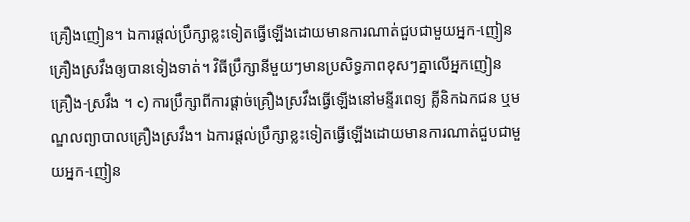គ្រឿងញៀន។ ឯការផ្ដល់ប្រឹក្សាខ្លះទៀតធ្វើឡើងដោយមានការណាត់ជួបជាមួយអ្នក-ញៀន គ្រឿងស្រវឹងឲ្យបានទៀងទាត់។ វិធីប្រឹក្សានីមួយៗមានប្រសិទ្ធភាពខុសៗគ្នាលើអ្នកញៀន គ្រឿង-ស្រវឹង ។ c) ការប្រឹក្សាពីការផ្ដាច់គ្រឿងស្រវឹងធ្វើឡើងនៅមន្ទីរពេទ្យ គ្លីនិកឯកជន ឬមណ្ឌលព្យាបាលគ្រឿងស្រវឹង។ ឯការផ្ដល់ប្រឹក្សាខ្លះទៀតធ្វើឡើងដោយមានការណាត់ជួបជាមួយអ្នក-ញៀន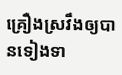គ្រឿងស្រវឹងឲ្យបានទៀងទា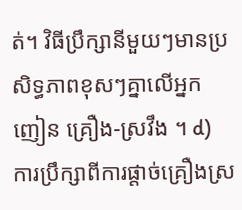ត់។ វិធីប្រឹក្សានីមួយៗមានប្រសិទ្ធភាពខុសៗគ្នាលើអ្នកញៀន គ្រឿង-ស្រវឹង ។ d) ការប្រឹក្សាពីការផ្ដាច់គ្រឿងស្រ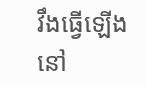វឹងធ្វើឡើងនៅ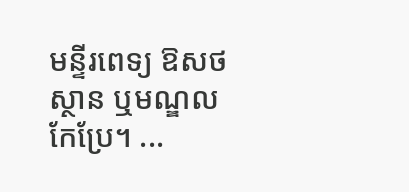មន្ទីរពេទ្យ ឱសថស្ថាន ឬមណ្ឌលកែប្រែ។ ...